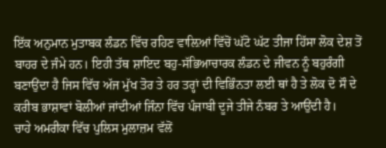ਇੱਕ ਅਨੁਮਾਨ ਮੁਤਾਬਕ ਲੰਡਨ ਵਿੱਚ ਰਹਿਣ ਵਾਲ਼ਿਆਂ ਵਿੱਚੋਂ ਘੱਟੋ ਘੱਟ ਤੀਜਾ ਹਿੱਸਾ ਲੋਕ ਦੇਸ਼ ਤੋਂ ਬਾਹਰ ਦੇ ਜੰਮੇ ਹਨ। ਇਹੀ ਤੱਥ ਸ਼ਾਇਦ ਬਹੁ-ਸੱਭਿਆਚਾਰਕ ਲੰਡਨ ਦੇ ਜੀਵਨ ਨੂੰ ਬਹੁਰੰਗੀ ਬਣਾਉਂਦਾ ਹੈ ਜਿਸ ਵਿੱਚ ਅੱਜ ਮੁੱਖ ਤੋਰ ਤੇ ਹਰ ਤਰ੍ਹਾਂ ਦੀ ਵਿਭਿੰਨਤਾ ਲਈ ਥਾਂ ਹੈ ਤੇ ਲੋਕ ਦੋ ਸੌ ਦੇ ਕਰੀਬ ਭਾਸ਼ਾਵਾਂ ਬੋਲੀਆਂ ਜਾਂਦੀਆਂ ਜਿੰਨਾ ਵਿੱਚ ਪੰਜਾਬੀ ਦੂਜੇ ਤੀਜੇ ਨੰਬਰ ਤੇ ਆਉਂਦੀ ਹੈ।
ਚਾਹੇ ਅਮਰੀਕਾ ਵਿੱਚ ਪੁਲਿਸ ਮੁਲਾਜ਼ਮ ਵੱਲੋਂ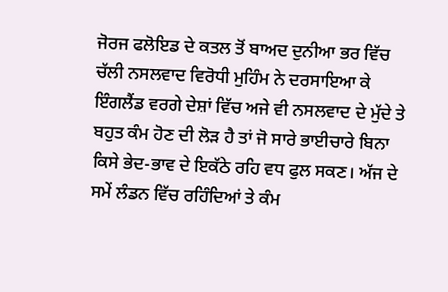ਜੋਰਜ ਫਲੋਇਡ ਦੇ ਕਤਲ ਤੋਂ ਬਾਅਦ ਦੁਨੀਆ ਭਰ ਵਿੱਚ ਚੱਲੀ ਨਸਲਵਾਦ ਵਿਰੋਧੀ ਮੁਹਿੰਮ ਨੇ ਦਰਸਾਇਆ ਕੇ ਇੰਗਲੈਂਡ ਵਰਗੇ ਦੇਸ਼ਾਂ ਵਿੱਚ ਅਜੇ ਵੀ ਨਸਲਵਾਦ ਦੇ ਮੁੱਦੇ ਤੇ ਬਹੁਤ ਕੰਮ ਹੋਣ ਦੀ ਲੋੜ ਹੈ ਤਾਂ ਜੋ ਸਾਰੇ ਭਾਈਚਾਰੇ ਬਿਨਾ ਕਿਸੇ ਭੇਦ-ਭਾਵ ਦੇ ਇਕੱਠੇ ਰਹਿ ਵਧ ਫੁਲ ਸਕਣ। ਅੱਜ ਦੇ ਸਮੇਂ ਲੰਡਨ ਵਿੱਚ ਰਹਿੰਦਿਆਂ ਤੇ ਕੰਮ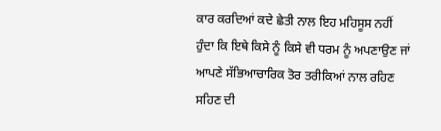ਕਾਰ ਕਰਦਿਆਂ ਕਦੇ ਛੇਤੀ ਨਾਲ ਇਹ ਮਹਿਸੂਸ ਨਹੀਂ ਹੁੰਦਾ ਕਿ ਇਥੇ ਕਿਸੇ ਨੂੰ ਕਿਸੇ ਵੀ ਧਰਮ ਨੂੰ ਅਪਣਾਉਣ ਜਾਂ ਆਪਣੇ ਸੱਭਿਆਚਾਰਿਕ ਤੋਰ ਤਰੀਕਿਆਂ ਨਾਲ ਰਹਿਣ ਸਹਿਣ ਦੀ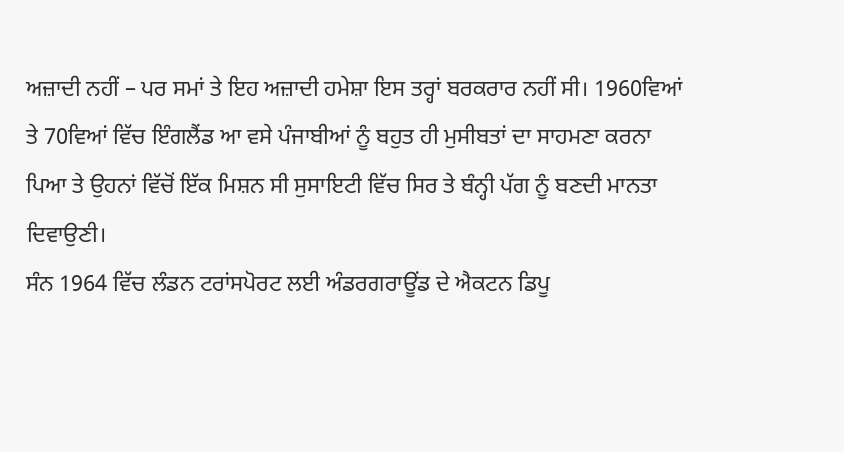ਅਜ਼ਾਦੀ ਨਹੀਂ – ਪਰ ਸਮਾਂ ਤੇ ਇਹ ਅਜ਼ਾਦੀ ਹਮੇਸ਼ਾ ਇਸ ਤਰ੍ਹਾਂ ਬਰਕਰਾਰ ਨਹੀਂ ਸੀ। 1960ਵਿਆਂ ਤੇ 70ਵਿਆਂ ਵਿੱਚ ਇੰਗਲੈਂਡ ਆ ਵਸੇ ਪੰਜਾਬੀਆਂ ਨੂੰ ਬਹੁਤ ਹੀ ਮੁਸੀਬਤਾਂ ਦਾ ਸਾਹਮਣਾ ਕਰਨਾ ਪਿਆ ਤੇ ਉਹਨਾਂ ਵਿੱਚੋਂ ਇੱਕ ਮਿਸ਼ਨ ਸੀ ਸੁਸਾਇਟੀ ਵਿੱਚ ਸਿਰ ਤੇ ਬੰਨ੍ਹੀ ਪੱਗ ਨੂੰ ਬਣਦੀ ਮਾਨਤਾ ਦਿਵਾਉਣੀ।
ਸੰਨ 1964 ਵਿੱਚ ਲੰਡਨ ਟਰਾਂਸਪੋਰਟ ਲਈ ਅੰਡਰਗਰਾਊਂਡ ਦੇ ਐਕਟਨ ਡਿਪੂ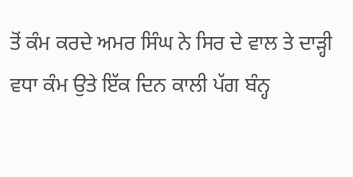ਤੋਂ ਕੰਮ ਕਰਦੇ ਅਮਰ ਸਿੰਘ ਨੇ ਸਿਰ ਦੇ ਵਾਲ ਤੇ ਦਾੜ੍ਹੀ ਵਧਾ ਕੰਮ ਉਤੇ ਇੱਕ ਦਿਨ ਕਾਲੀ ਪੱਗ ਬੰਨ੍ਹ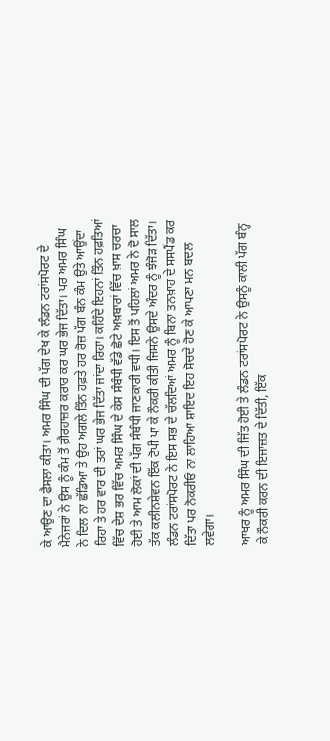ਕੇ ਆਉਣ ਦਾ ਫੈਸਲਾ ਕੀਤਾ। ਅਮਰ ਸਿੰਘ ਦੀ ਪੱਗ ਦੇਖ ਕੇ ਲੰਡਨ ਟਰਾਂਸਪੋਰਟ ਦੇ ਮੈਨੇਜਰਾਂ ਨੇ ਉਸ ਨੂੰ ਕੰਮ ਤੋਂ ਗ਼ੈਰਹਾਜ਼ਰ ਕਰਾਰ ਕਰ ਘਰ ਭੇਜ ਦਿੱਤਾ। ਪਰ ਅਮਰ ਸਿੰਘ ਨੇ ਦਿਲ ਨਾ ਛੱਡਿਆ ਤੇ ਉਹ ਅਗਲੇ ਤਿੰਨ ਹਫ਼ਤੇ ਹਰ ਰੋਜ਼ ਪੱਗ ਬੰਨ ਕੰਮ ਉਤੇ ਆਉਂਦਾ ਰਿਹਾ ਤੇ ਹਰ ਵਾਰ ਦੀ ਤਰਾਂ ਘਰ ਭੇਜ ਦਿੱਤਾ ਜਾਂਦਾ ਰਿਹਾ। ਕਹਿੰਦੇ ਇਹਨਾਂ ਤਿੰਨ ਹਫ਼ਤਿਆਂ ਵਿੱਚ ਦੇਸ਼ ਭਰ ਵਿੱਚ ਅਮਰ ਸਿੰਘ ਦੇ ਕੇਸ ਸੰਬੰਧੀ ਵੱਡੇ ਛੋਟੇ ਅਖ਼ਬਾਰਾਂ ਵਿੱਚ ਖ਼ਾਸ ਚਰਚਾ ਹੋਈ ਤੇ ਆਮ ਲੋਕਾਂ ਦੀ ਪੱਗ ਸੰਬੰਧੀ ਜਾਣਕਾਰੀ ਵਧੀ। ਇਸ ਤੋਂ ਪਹਿਲਾਂ ਅਮਰ ਨੇ ਦੋ ਸਾਲ ਤੱਕ ਕਲੀਨਸ਼ੇਵਨ ਇੱਕ ਟੋਪੀ ਪਾ ਕੇ ਨੌਕਰੀ ਕੀਤੀ ਜਿਸਨੇ ਉਸਦੇ ਅੰਦਰ ਨੂੰ ਝੰਜੋੜ ਦਿੱਤਾ। ਲੰਡਨ ਟਰਾਂਸਪੋਰਟ ਨੇ ਇਸ ਸਭ ਦੇ ਚੱਲਦਿਆਂ ਅਮਰ ਨੂੰ ਬਿਨਾ ਤਨਖ਼ਾਹ ਦੇ ਸਸਪੈਂਡ ਕਰ ਦਿੱਤਾ ਪਰ ਨੋਕਰੀਓਂ ਨਾ ਲਾਹਿਆ ਸ਼ਾਇਦ ਇਹ ਸੋਚਦੇ ਹੋਣ ਕੇ ਆਪਣਾ ਮਨ ਬਦਲ ਲਵੇਗਾ।

ਆਖਰ ਨੂੰ ਅਮਰ ਸਿੰਘ ਦੀ ਜਿੱਤ ਹੋਈ ਤੇ ਲੰਡਨ ਟਰਾਂਸਪੋਰਟ ਨੇ ਉਸਨੂੰ ਕਾਲੀ ਪੱਗ ਬੰਨ੍ਹ ਕੇ ਨੌਕਰੀ ਕਰਨ ਦੀ ਇਜਾਜ਼ਤ ਦੇ ਦਿੱਤੀ, ਇੱਕ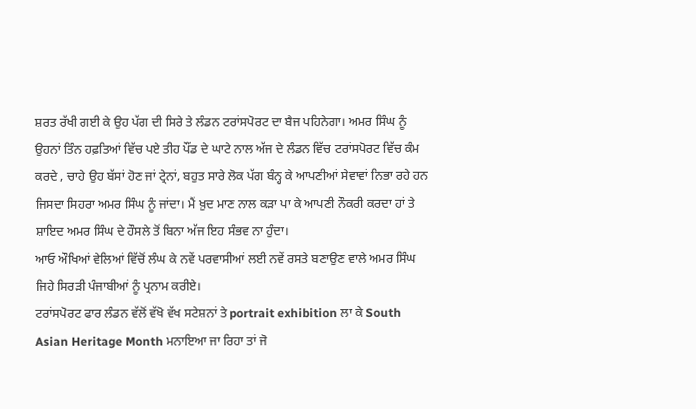ਸ਼ਰਤ ਰੱਖੀ ਗਈ ਕੇ ਉਹ ਪੱਗ ਦੀ ਸਿਰੇ ਤੇ ਲੰਡਨ ਟਰਾਂਸਪੋਰਟ ਦਾ ਬੈਜ ਪਹਿਨੇਗਾ। ਅਮਰ ਸਿੰਘ ਨੂੰ ਉਹਨਾਂ ਤਿੰਨ ਹਫ਼ਤਿਆਂ ਵਿੱਚ ਪਏ ਤੀਹ ਪੌਂਡ ਦੇ ਘਾਟੇ ਨਾਲ ਅੱਜ ਦੇ ਲੰਡਨ ਵਿੱਚ ਟਰਾਂਸਪੋਰਟ ਵਿੱਚ ਕੰਮ ਕਰਦੇ , ਚਾਹੇ ਉਹ ਬੱਸਾਂ ਹੋਣ ਜਾਂ ਟ੍ਰੇਨਾਂ, ਬਹੁਤ ਸਾਰੇ ਲੋਕ ਪੱਗ ਬੰਨ੍ਹ ਕੇ ਆਪਣੀਆਂ ਸੇਵਾਵਾਂ ਨਿਭਾ ਰਹੇ ਹਨ ਜਿਸਦਾ ਸਿਹਰਾ ਅਮਰ ਸਿੰਘ ਨੂੰ ਜਾਂਦਾ। ਮੈਂ ਖ਼ੁਦ ਮਾਣ ਨਾਲ ਕੜਾ ਪਾ ਕੇ ਆਪਣੀ ਨੌਕਰੀ ਕਰਦਾ ਹਾਂ ਤੇ ਸ਼ਾਇਦ ਅਮਰ ਸਿੰਘ ਦੇ ਹੌਸਲੇ ਤੋਂ ਬਿਨਾ ਅੱਜ ਇਹ ਸੰਭਵ ਨਾ ਹੁੰਦਾ।
ਆਓ ਔਖਿਆਂ ਵੇਲਿਆਂ ਵਿੱਚੋਂ ਲੰਘ ਕੇ ਨਵੇਂ ਪਰਵਾਸੀਆਂ ਲਈ ਨਵੇਂ ਰਸਤੇ ਬਣਾਉਣ ਵਾਲੇ ਅਮਰ ਸਿੰਘ ਜਿਹੇ ਸਿਰੜੀ ਪੰਜਾਬੀਆਂ ਨੂੰ ਪ੍ਰਨਾਮ ਕਰੀਏ।
ਟਰਾਂਸਪੋਰਟ ਫਾਰ ਲੰਡਨ ਵੱਲੋਂ ਵੱਖੋ ਵੱਖ ਸਟੇਸ਼ਨਾਂ ਤੇ portrait exhibition ਲਾ ਕੇ South Asian Heritage Month ਮਨਾਇਆ ਜਾ ਰਿਹਾ ਤਾਂ ਜੋ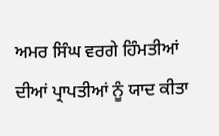ਅਮਰ ਸਿੰਘ ਵਰਗੇ ਹਿੰਮਤੀਆਂ ਦੀਆਂ ਪ੍ਰਾਪਤੀਆਂ ਨੂੰ ਯਾਦ ਕੀਤਾ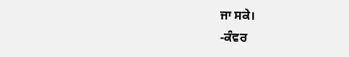ਜਾ ਸਕੇ।
-ਕੰਵਰ